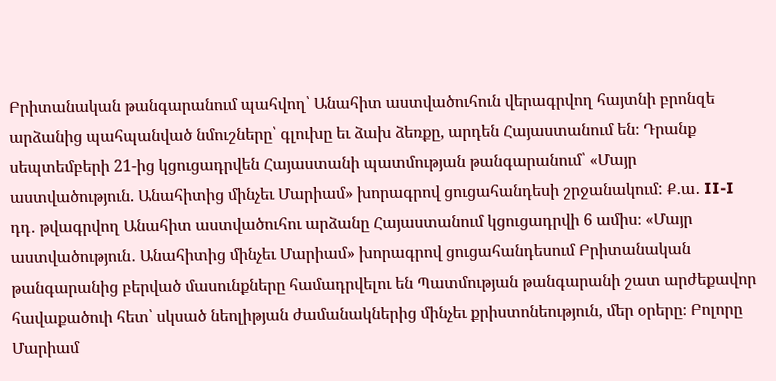Բրիտանական թանգարանում պահվող՝ Անահիտ աստվածուհուն վերագրվող հայտնի բրոնզե արձանից պահպանված նմուշները՝ գլուխը եւ ձախ ձեռքը, արդեն Հայաստանում են։ Դրանք սեպտեմբերի 21-ից կցուցադրվեն Հայաստանի պատմության թանգարանում՝ «Մայր աստվածություն. Անահիտից մինչեւ Մարիամ» խորագրով ցուցահանդեսի շրջանակում: Ք․ա․ II-I դդ․ թվագրվող Անահիտ աստվածուհու արձանը Հայաստանում կցուցադրվի 6 ամիս։ «Մայր աստվածություն․ Անահիտից մինչեւ Մարիամ» խորագրով ցուցահանդեսում Բրիտանական թանգարանից բերված մասունքները համադրվելու են Պատմության թանգարանի շատ արժեքավոր հավաքածուի հետ՝ սկսած նեոլիթյան ժամանակներից մինչեւ քրիստոնեություն, մեր օրերը։ Բոլորը Մարիամ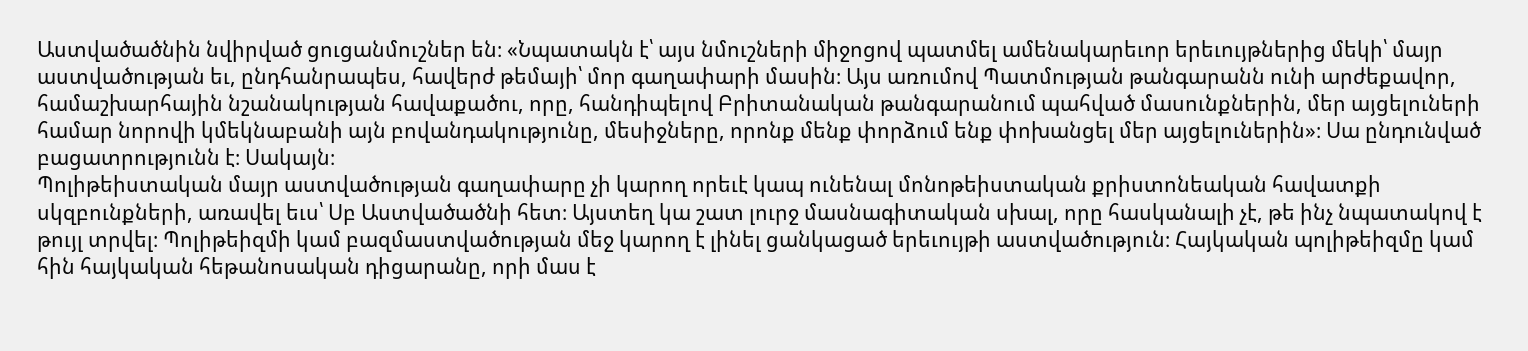Աստվածածնին նվիրված ցուցանմուշներ են։ «Նպատակն է՝ այս նմուշների միջոցով պատմել ամենակարեւոր երեւույթներից մեկի՝ մայր աստվածության եւ, ընդհանրապես, հավերժ թեմայի՝ մոր գաղափարի մասին։ Այս առումով Պատմության թանգարանն ունի արժեքավոր, համաշխարհային նշանակության հավաքածու, որը, հանդիպելով Բրիտանական թանգարանում պահված մասունքներին, մեր այցելուների համար նորովի կմեկնաբանի այն բովանդակությունը, մեսիջները, որոնք մենք փորձում ենք փոխանցել մեր այցելուներին»։ Սա ընդունված բացատրությունն է։ Սակայն։
Պոլիթեիստական մայր աստվածության գաղափարը չի կարող որեւէ կապ ունենալ մոնոթեիստական քրիստոնեական հավատքի սկզբունքների, առավել եւս՝ Սբ Աստվածածնի հետ։ Այստեղ կա շատ լուրջ մասնագիտական սխալ, որը հասկանալի չէ, թե ինչ նպատակով է թույլ տրվել։ Պոլիթեիզմի կամ բազմաստվածության մեջ կարող է լինել ցանկացած երեւույթի աստվածություն։ Հայկական պոլիթեիզմը կամ հին հայկական հեթանոսական դիցարանը, որի մաս է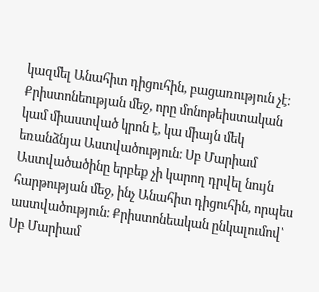կազմել Անահիտ դիցուհին, բացառություն չէ։ Քրիստոնեության մեջ, որը մոնոթեիստական կամ միաստված կրոն է, կա միայն մեկ եռանձնյա Աստվածություն։ Սբ Մարիամ Աստվածածինը երբեք չի կարող դրվել նույն հարթության մեջ, ինչ Անահիտ դիցուհին, որպես աստվածություն։ Քրիստոնեական ընկալումով՝ Սբ Մարիամ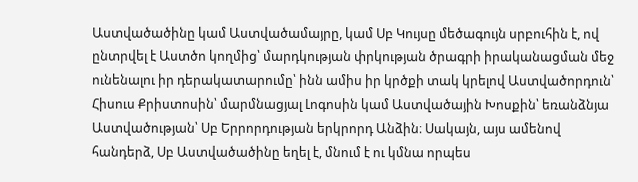Աստվածածինը կամ Աստվածամայրը, կամ Սբ Կույսը մեծագույն սրբուհին է, ով ընտրվել է Աստծո կողմից՝ մարդկության փրկության ծրագրի իրականացման մեջ ունենալու իր դերակատարումը՝ ինն ամիս իր կրծքի տակ կրելով Աստվածորդուն՝ Հիսուս Քրիստոսին՝ մարմնացյալ Լոգոսին կամ Աստվածային Խոսքին՝ եռանձնյա Աստվածության՝ Սբ Երրորդության երկրորդ Անձին։ Սակայն, այս ամենով հանդերձ, Սբ Աստվածածինը եղել է, մնում է ու կմնա որպես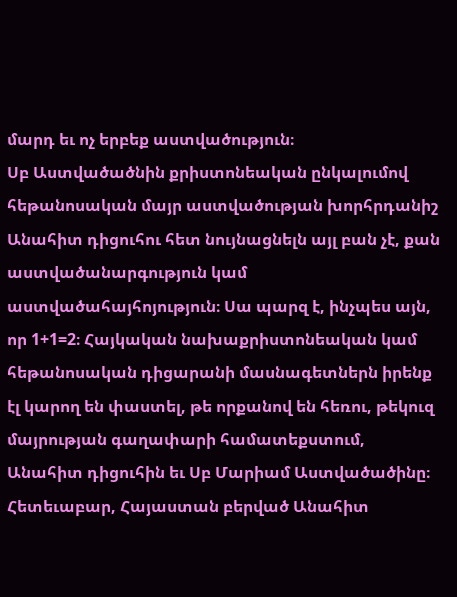մարդ եւ ոչ երբեք աստվածություն։
Սբ Աստվածածնին քրիստոնեական ընկալումով հեթանոսական մայր աստվածության խորհրդանիշ Անահիտ դիցուհու հետ նույնացնելն այլ բան չէ, քան աստվածանարգություն կամ աստվածահայհոյություն։ Սա պարզ է, ինչպես այն, որ 1+1=2։ Հայկական նախաքրիստոնեական կամ հեթանոսական դիցարանի մասնագետներն իրենք էլ կարող են փաստել, թե որքանով են հեռու, թեկուզ մայրության գաղափարի համատեքստում, Անահիտ դիցուհին եւ Սբ Մարիամ Աստվածածինը։ Հետեւաբար, Հայաստան բերված Անահիտ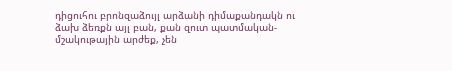դիցուհու բրոնզաձույլ արձանի դիմաքանդակն ու ձախ ձեռքն այլ բան, քան զուտ պատմական-մշակութային արժեք, չեն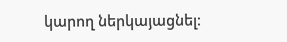կարող ներկայացնել։